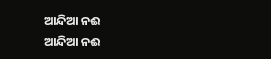ଆନ୍ଦିଆ ନଈ
ଆନ୍ଦିଆ ନଈ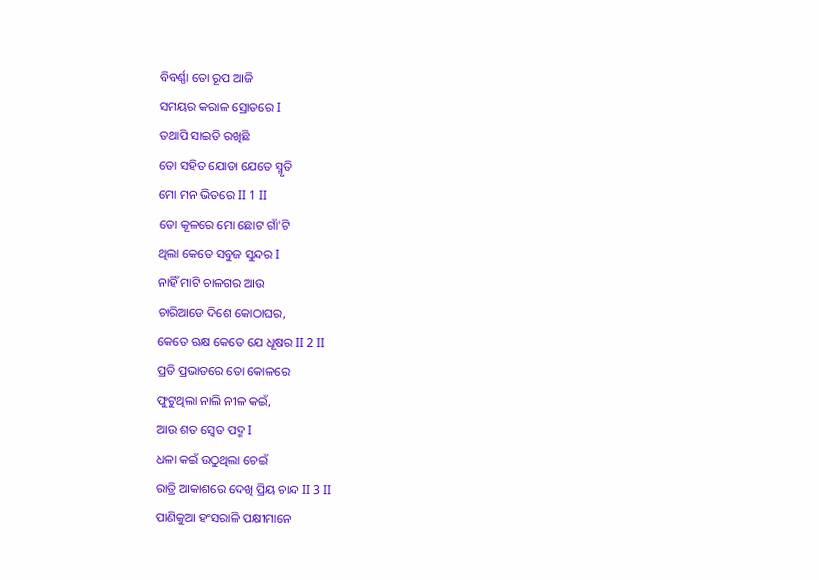ବିବର୍ଣ୍ଣା ତୋ ରୂପ ଆଜି
ସମୟର କରାଳ ସ୍ରୋତରେ I
ତଥାପି ସାଇତି ରଖିଛି
ତୋ ସହିତ ଯୋଡା ଯେତେ ସ୍ମୃତି
ମୋ ମନ ଭିତରେ II 1 II
ତୋ କୂଳରେ ମୋ ଛୋଟ ଗାଁ'ଟି
ଥିଲା କେତେ ସବୁଜ ସୁନ୍ଦର I
ନାହିଁ ମାଟି ଚାଳଗର ଆଉ
ଚାରିଆଡେ ଦିଶେ କୋଠାଘର,
କେତେ ଋକ୍ଷ କେତେ ଯେ ଧୂଷର II 2 II
ପ୍ରତି ପ୍ରଭାତରେ ତୋ କୋଳରେ
ଫୁଟୁଥିଲା ନାଲି ନୀଳ କଇଁ,
ଆଉ ଶତ ସ୍ୱେତ ପଦ୍ମ I
ଧଳା କଇଁ ଉଠୁଥିଲା ଚେଇଁ
ରାତ୍ରି ଆକାଶରେ ଦେଖି ପ୍ରିୟ ଚାନ୍ଦ II 3 II
ପାଣିକୁଆ ହଂସରାଳି ପକ୍ଷୀମାନେ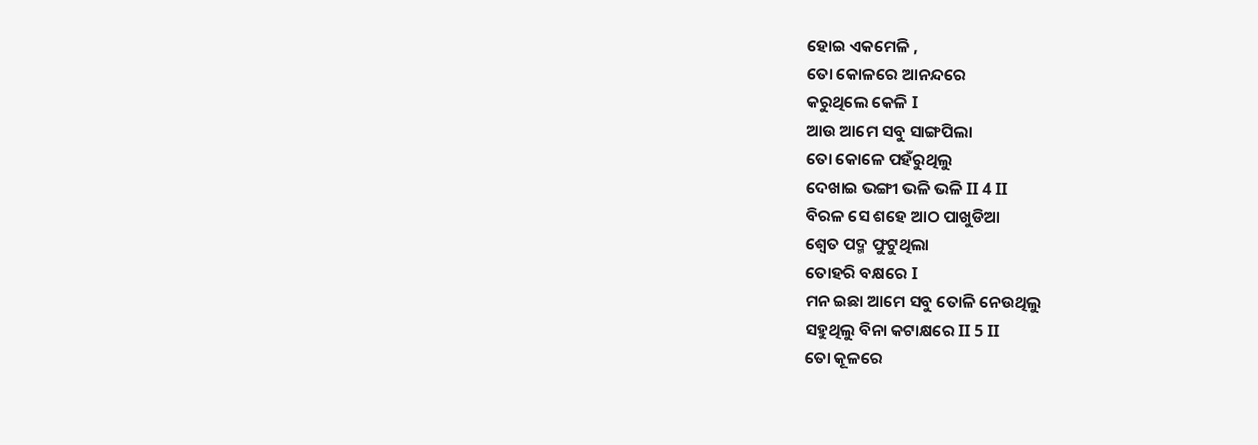ହୋଇ ଏକମେଳି ,
ତୋ କୋଳରେ ଆନନ୍ଦରେ
କରୁଥିଲେ କେଳି I
ଆଉ ଆମେ ସବୁ ସାଙ୍ଗପିଲା
ତୋ କୋଳେ ପହଁରୁଥିଲୁ
ଦେଖାଇ ଭଙ୍ଗୀ ଭଳି ଭଳି II 4 II
ବିରଳ ସେ ଶହେ ଆଠ ପାଖୁଡିଆ
ଶ୍ୱେତ ପଦ୍ମ ଫୁଟୁଥିଲା
ତୋହରି ବକ୍ଷରେ I
ମନ ଇଛା ଆମେ ସବୁ ତୋଳି ନେଉଥିଲୁ
ସହୁଥିଲୁ ବିନା କଟାକ୍ଷରେ II 5 II
ତୋ କୂଳରେ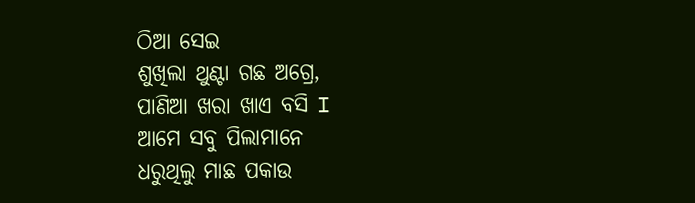ଠିଆ ସେଇ
ଶୁଖିଲା ଥୁଣ୍ଟା ଗଛ ଅଗ୍ରେ,
ପାଣିଆ ଖରା ଖାଏ ବସି I
ଆମେ ସବୁ ପିଲାମାନେ
ଧରୁଥିଲୁ ମାଛ ପକାଉ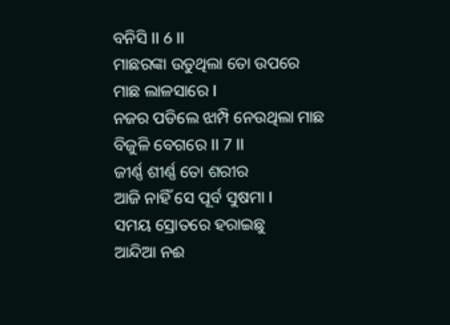ବନିସି II 6 II
ମାଛରଙ୍କା ଉଡୁଥିଲା ତୋ ଉପରେ
ମାଛ ଲାଳସାରେ I
ନଜର ପଡିଲେ ଝାମ୍ପି ନେଉଥିଲା ମାଛ
ବିଜୁଳି ବେଗରେ II 7 II
ଜୀର୍ଣ୍ଣ ଶୀର୍ଣ୍ଣ ତୋ ଶରୀର
ଆଜି ନାହିଁ ସେ ପୂର୍ବ ସୁଷମା I
ସମୟ ସ୍ରୋତରେ ହରାଇଛୁ
ଆନ୍ଦିଆ ନଈ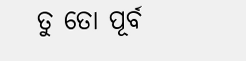ତୁ ତୋ ପୂର୍ବ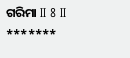ଗରିମା II 8 II
*******